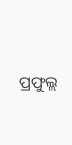ପ୍ରଫୁଲ୍ଲ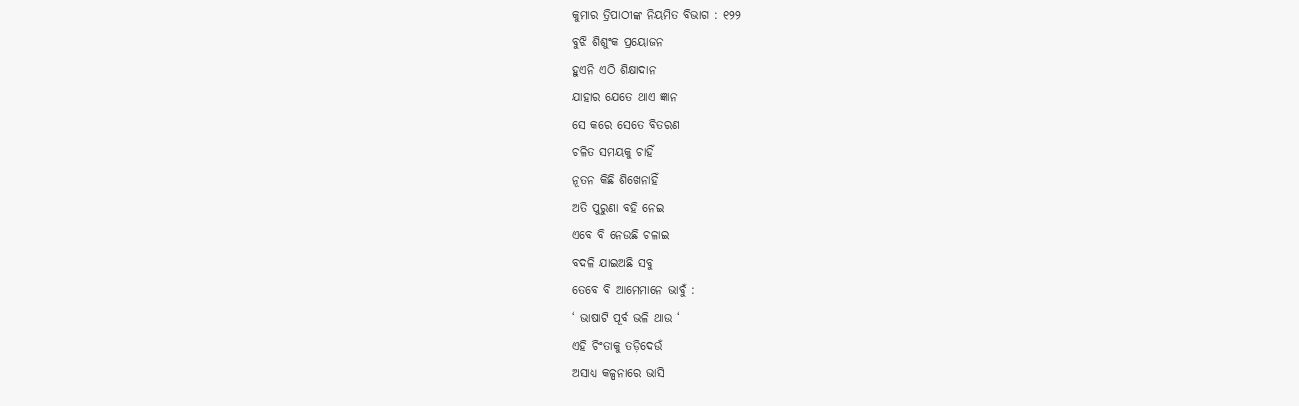କୁମାର ତ୍ରିପାଠୀଙ୍କ ନିୟମିତ ବିଭାଗ : ୧୨୨
ବୁଝି ଶିଶୁଂକ ପ୍ରୟୋଜନ
ହୁଏନି ଏଠି ଶିକ୍ଷାଦାନ
ଯାହାର ଯେତେ ଥାଏ ଜ୍ଞାନ
ସେ କରେ ସେତେ ବିତରଣ
ଚଳିତ ସମୟକୁ ଚାହିଁ
ନୂତନ କିଛି ଶିଖେନାହିଁ
ଅତି ପୁରୁଣା ବହି ନେଇ
ଏବେ ବି ନେଉଛି ଚଳାଇ
ବଦଳି ଯାଇଅଛି ସବୁ
ତେବେ ବି ଆମେମାନେ ଭାବୁଁ :
‘ ଭାଷାଟି ପୂର୍ବ ଭଳି ଥାଉ ‘
ଏହି ଚିଂତାକୁ ତଡ଼ିଦେଉଁ
ଅସାଧ୍ୟ କଳ୍ପନାରେ ଭାସି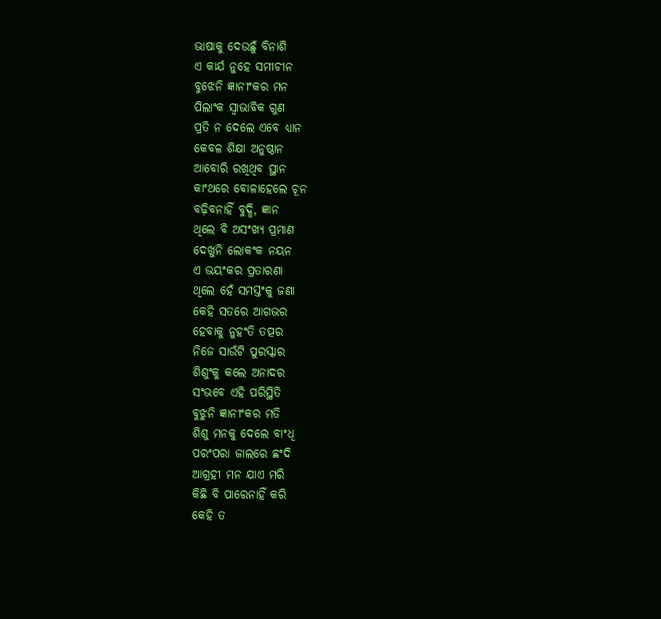ଭାଷାକୁ ଦେଉଛୁଁ ବିନାଶି
ଏ କାର୍ଯ ନୁହେ ସମୀଚୀନ
ବୁଝେନି ଜ୍ଞାନୀଂକର ମନ
ପିଲାଂକ ସ୍ବାଭାବିକ ଗୁଣ
ପ୍ରତି ନ ଦେଲେ ଏବେ ଧ୍ୟାନ
କେବଳ ଶିକ୍ଷା ଅନୁଷ୍ଠାନ
ଆବୋରି ରଖିଥିବ ସ୍ଥାନ
କାଂଥରେ ବୋଳାହେଲେ ଚୂନ
ବଢ଼ିବନାହିଁ ବୁଦ୍ଧି, ଜ୍ଞାନ
ଥିଲେ ବି ଅସଂଖ୍ୟ ପ୍ରମାଣ
ଦେଖୁନି ଲୋକଂକ ନୟନ
ଏ ଭୟଂକର ପ୍ରତାରଣା
ଥିଲେ ହେଁ ସମସ୍ତଂକୁ ଜଣା
କେହି ସତରେ ଆଗଭର
ହେବାକୁ ନୁହଂତି ତତ୍ପର
ନିଜେ ସାଉଁଟି ପୁରସ୍କାର
ଶିଶୁଂକୁ କଲେ ଅନାଦର
ସଂଭବେ ଏହି ପରିସ୍ଥିତି
ବୁଝୁନି ଜ୍ଞାନୀଂକର ମତି
ଶିଶୁ ମନକୁ ଦେଲେ ବାଂଧି
ପରଂପରା ଜାଲରେ ଛଂଦି
ଆଗ୍ରହୀ ମନ ଯାଏ ମରି
କିଛି ବି ପାରେନାହିଁ କରି
କେହି ତ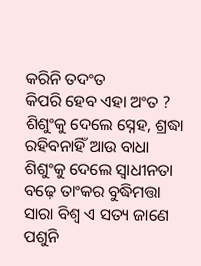କରିନି ତଦଂତ
କିପରି ହେବ ଏହା ଅଂତ ?
ଶିଶୁଂକୁ ଦେଲେ ସ୍ନେହ, ଶ୍ରଦ୍ଧା
ରହିବନାହିଁ ଆଉ ବାଧା
ଶିଶୁଂକୁ ଦେଲେ ସ୍ବାଧୀନତା
ବଢ଼େ ତାଂକର ବୁଦ୍ଧିମତ୍ତା
ସାରା ବିଶ୍ବ ଏ ସତ୍ୟ ଜାଣେ
ପଶୁନି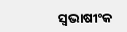ସ୍ବଭାଷୀଂକ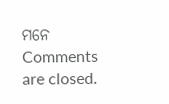ମନେ
Comments are closed.